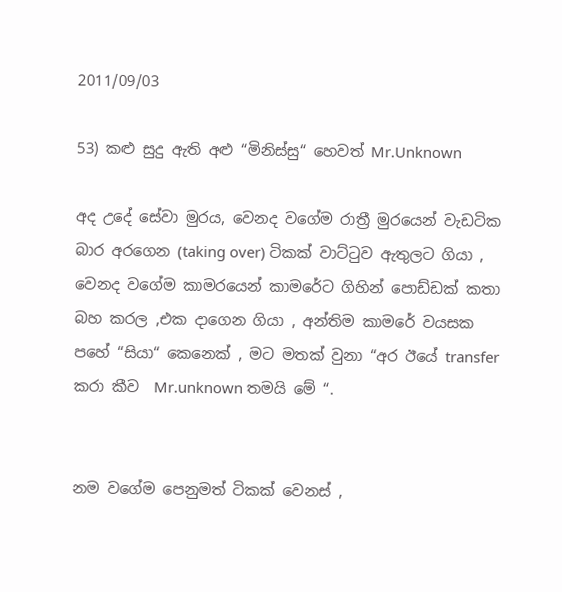2011/09/03

53) කළු සුදු ඇති අළු “මිනිස්සු“ හෙවත් Mr.Unknown

අද උදේ සේවා මුරය, වෙනද වගේම රාත්‍රී මුරයෙන් වැඩටික බාර අරගෙන (taking over) ටිකක් වාට්ටුව ඇතුලට ගියා , වෙනද වගේම කාමරයෙන් කාමරේට ගිහින් පොඩ්ඩක් කතා බහ කරල ,එක දාගෙන ගියා , අන්තිම කාමරේ වයසක පහේ “සියා“ කෙනෙක් , මට මතක් වුනා “අර ඊයේ transfer කරා කීව  Mr.unknown තමයි මේ “.


නම වගේම පෙනුමත් ටිකක් වෙනස් ,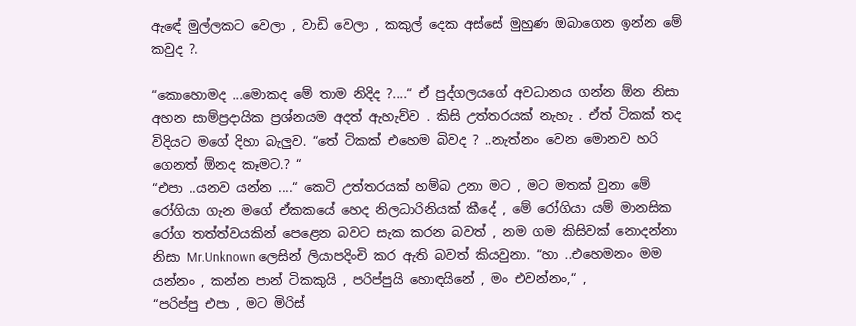ඇඳේ මුල්ලකට වෙලා , වාඩි වෙලා , කකුල් දෙක අස්සේ මුහුණ ඔබාගෙන ඉන්න මේ කවුද ?.

“කොහොමද ...මොකද මේ තාම නිදිද ?....“ ඒ පුද්ගලයගේ අවධානය ගන්න ඕන නිසා අහන සාම්ප්‍රදායික ප්‍රශ්නයම අදත් ඇහැව්ව . කිසි උත්තරයක් නැහැ . ඒත් ටිකක් තද විදියට මගේ දිහා බැලුව. “තේ ටිකක් එහෙම බිවද ? ..නැත්නං වෙන මොනව හරි ගෙනත් ඕනද කෑමට.? “
“එපා ..යනව යන්න ....“ කෙටි උත්තරයක් හම්බ උනා මට , මට මතක් වුනා මේ රෝගියා ගැන මගේ ඒකකයේ හෙද නිලධාරිනියක් කීදේ , මේ රෝගියා යම් මානසික රෝග තත්ත්වයකින් පෙළෙන බවට සැක කරන බවත් , නම ගම කිසිවක් නොදන්නා නිසා Mr.Unknown ලෙසින් ලියාපදිංචි කර ඇති බවත් කියවුනා. “හා ..එහෙමනං මම යන්නං , කන්න පාන් ටිකකුයි , පරිප්පුයි හොඳයිනේ , මං එවන්නං,“ ,
“පරිප්පු එපා , මට මිරිස්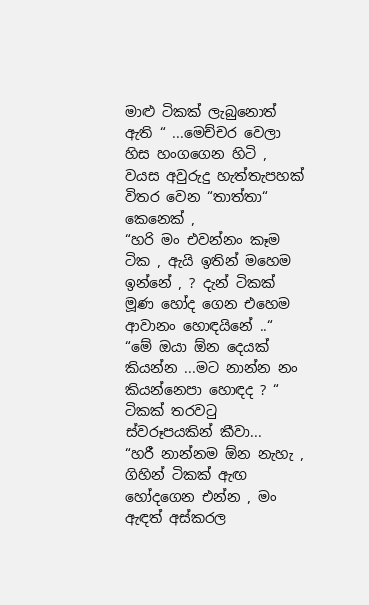මාළු ටිකක් ලැබුනොත් ඇති “ ...මෙච්චර වෙලා හිස හංගගෙන හිටි , වයස අවුරුදු හැත්තැපහක් විතර වෙන “තාත්තා“ කෙනෙක් ,
“හරි මං එවන්නං කෑම ටික , ඇයි ඉතින් මහෙම ඉන්නේ , ? දැන් ටිකක් මූණ හෝද ගෙන එහෙම ආවානං හොඳයිනේ ..“
“මේ ඔයා ඕන දෙයක් කියන්න ...මට නාන්න නං කියන්නෙපා හොඳද ? “ ටිකක් තරවටු ස්වරූපයකින් කීවා...
“හරී නාන්නම ඕන නැහැ , ගිහින් ටිකක් ඇඟ හෝදගෙන එන්න , මං ඇඳත් අස්කරල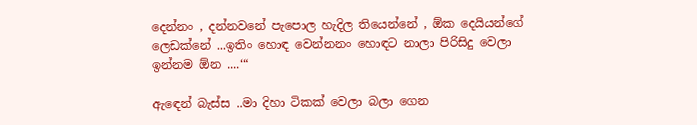දෙන්නං , දන්නවනේ පැපොල හැදිල තියෙන්නේ , ඕක දෙයියන්ගේ ලෙඩක්නේ ...ඉතිං හොඳ වෙන්නනං හොඳට නාලා පිරිසිදු වෙලා ඉන්නම ඕන ....‘“

ඇඳෙන් බැස්ස ..මා දිහා ටිකක් වෙලා බලා ගෙන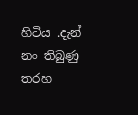හිටිය .දැන් නං තිබුණු තරහ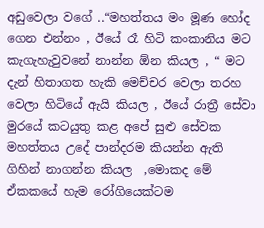අඩුවෙලා වගේ ..“මහත්තය මං මූණ හෝද ගෙන එන්නං , ඊයේ රෑ හිටි කංකානිය මට කැගැහැවුවනේ නාන්න ඕන කියල , “ මට දැන් හිතාගත හැකි මෙච්චර වෙලා තරහ වෙලා හිටියේ ඇයි කියල , ඊයේ රාත්‍රී සේවා මුරයේ කටයුතු කළ අපේ සුළු සේවක මහත්තය උදේ පාන්දරම කියන්න ඇති ගිහින් නාගන්න කියල  ,මොකද මේ ඒකකයේ හැම රෝගියෙක්ටම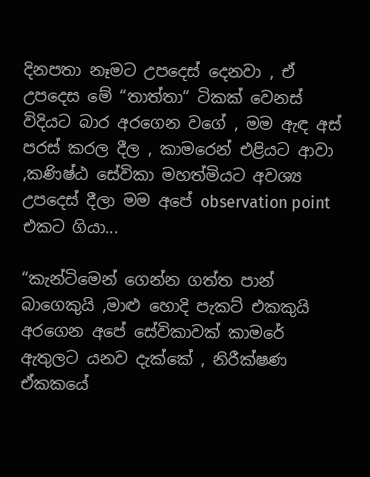දිනපතා නෑමට උපදෙස් දෙනවා , ඒ උපදෙස මේ “තාත්තා“ ටිකක් වෙනස් විදියට බාර අරගෙන වගේ , මම ඇඳ අස් පරස් කරල දීල , කාමරෙන් එළියට ආවා ,කණිෂ්ඨ සේවිකා මහත්මියට අවශ්‍ය උපදෙස් දීලා මම අපේ observation point එකට ගියා...

“කැන්ටිමෙන් ගෙන්න ගත්ත පාන් බාගෙකුයි ,මාළු හොදි පැකට් එකකුයි අරගෙන අපේ සේවිකාවක් කාමරේ ඇතුලට යනව දැක්කේ , නිරීක්ෂණ ඒකකයේ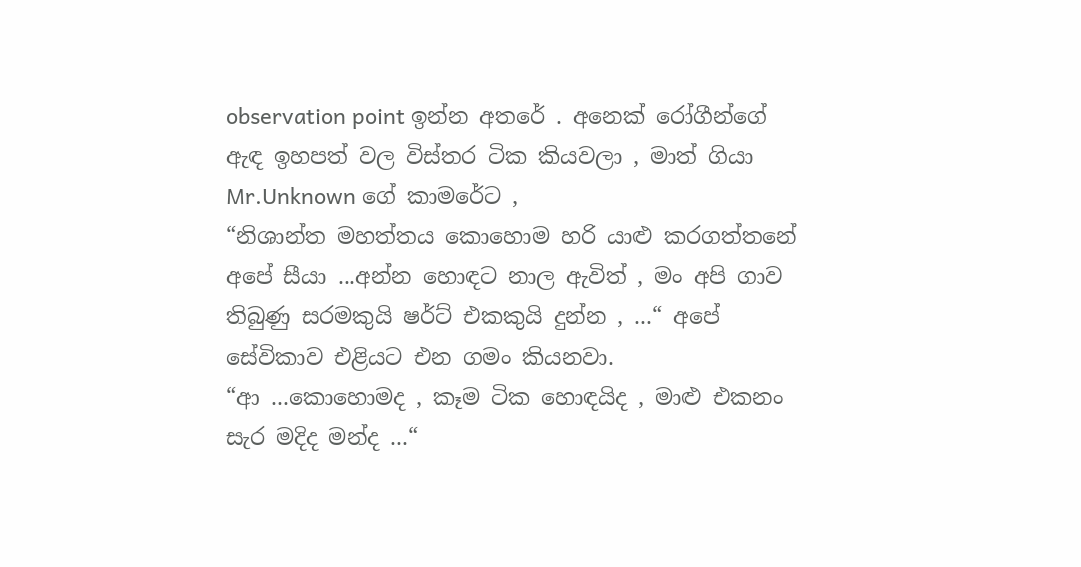observation point ඉන්න අතරේ . අනෙක් රෝගීන්ගේ ඇඳ ඉහපත් වල විස්තර ටික කියවලා , මාත් ගියා Mr.Unknown ගේ කාමරේට ,
“නිශාන්ත මහත්තය කොහොම හරි යාළු කරගත්තනේ අපේ සීයා ...අන්න හොඳට නාල ඇවිත් , මං අපි ගාව තිබුණු සරමකුයි ෂර්ට් එකකුයි දුන්න , ...“ අපේ සේවිකාව එළියට එන ගමං කියනවා.
“ආ ...කොහොමද , කෑම ටික හොඳයිද , මාළු එකනං සැර මදිද මන්ද ...“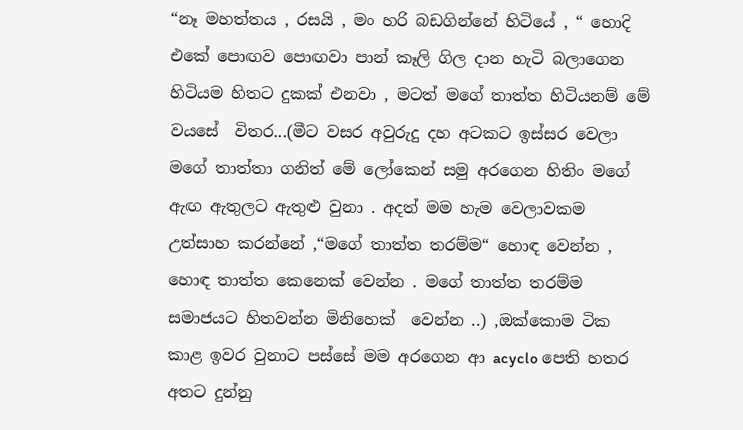“නෑ මහත්තය , රසයි , මං හරි බඩගින්නේ හිටියේ , “ හොදි එකේ පොඟව පොඟවා පාන් කෑලි ගිල දාන හැටි බලාගෙන හිටියම හිතට දුකක් එනවා , මටත් මගේ තාත්ත හිටියනම් මේ වයසේ  විතර...(මීට වසර අවුරුදු දහ අටකට ඉස්සර වෙලා මගේ තාත්තා ගනිත් මේ ලෝකෙන් සමු අරගෙන හිතිං මගේ ඇඟ ඇතුලට ඇතුළු වුනා . අදත් මම හැම වෙලාවකම උත්සාහ කරන්නේ ,“මගේ තාත්ත තරම්ම“ හොඳ වෙන්න , හොඳ තාත්ත කෙනෙක් වෙන්න . මගේ තාත්ත තරම්ම සමාජයට හිතවන්න මිනිහෙක්  වෙන්න ..) ,ඔක්කොම ටික කාළ ඉවර වුනාට පස්සේ මම අරගෙන ආ acyclo පෙති හතර අතට දුන්නු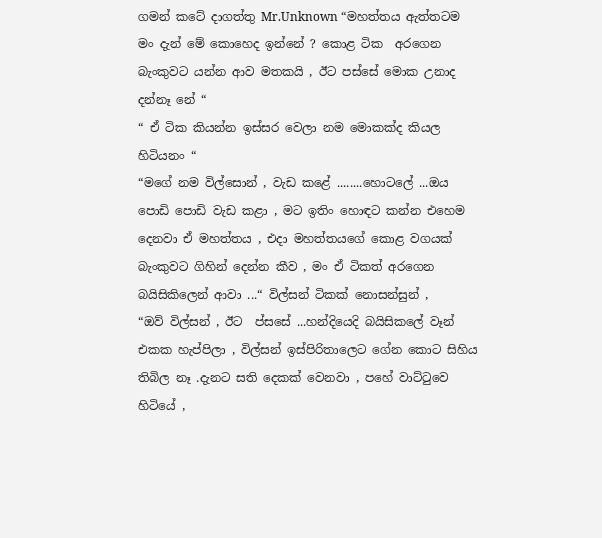ගමන් කටේ දාගත්තු Mr.Unknown “මහත්තය ඇත්තටම මං දැන් මේ කොහෙද ඉන්නේ ? කොළ ටික  අරගෙන බැංකුවට යන්න ආව මතකයි , ඊට පස්සේ මොක උනාද දන්නෑ නේ “
“ ඒ ටික කියන්න ඉස්සර වෙලා නම මොකක්ද කියල හිටියනං “
“මගේ නම විල්සොන් , වැඩ කළේ ........හොටලේ ...ඔය පොඩි පොඩි වැඩ කළා , මට ඉතිං හොඳට කන්න එහෙම දෙනවා ඒ මහත්තය , එදා මහත්තයගේ කොළ වගයක් බැංකුවට ගිහින් දෙන්න කීව , මං ඒ ටිකත් අරගෙන බයිසිකිලෙන් ආවා ...“ විල්සන් ටිකක් නොසන්සුන් ,
“ඔව් විල්සන් , ඊට  ප්සසේ ...හන්දියෙදි බයිසිකලේ වෑන් එකක හැප්පිලා , විල්සන් ඉස්පිරිතාලෙට ගේන කොට සිහිය තිබිල නෑ .දැනට සති දෙකක් වෙනවා , පහේ වාට්ටුවෙ  හිටියේ ,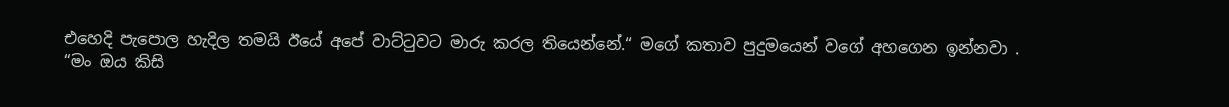එහෙදි පැපොල හැදිල තමයි ඊයේ අපේ වාට්ටුවට මාරු කරල තියෙන්නේ.“ මගේ කතාව පුදුමයෙන් වගේ අහගෙන ඉන්නවා .
“මං ඔය කිසි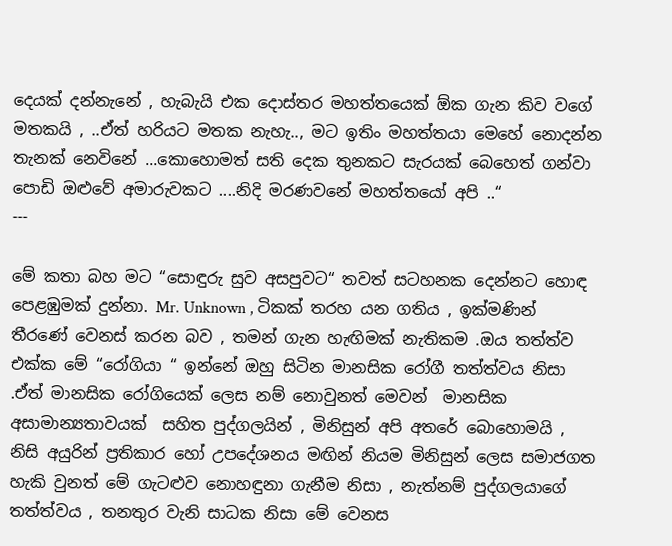දෙයක් දන්නැනේ , හැබැයි එක දොස්තර මහත්තයෙක් ඕක ගැන කිව වගේ මතකයි , ..ඒත් හරියට මතක නැහැ.., මට ඉතිං මහත්තයා මෙහේ නොදන්න තැනක් නෙවිනේ ...කොහොමත් සති දෙක තුනකට සැරයක් බෙහෙත් ගන්වා පොඩි ඔළුවේ අමාරුවකට ....නිදි මරණවනේ මහත්තයෝ අපි ..“
---

මේ කතා බහ මට “සොඳුරු සුව අසපුවට“ තවත් සටහනක දෙන්නට හොඳ පෙළඹුමක් දුන්නා. Mr. Unknown , ටිකක් තරහ යන ගතිය , ඉක්මණින් තීරණේ වෙනස් කරන බව , තමන් ගැන හැඟිමක් නැතිකම .ඔය තත්ත්ව එක්ක මේ “රෝගියා “ ඉන්නේ ඔහු සිටින මානසික රෝගී තත්ත්වය නිසා .ඒත් මානසික රෝගියෙක් ලෙස නම් නොවුනත් මෙවන්  මානසික අසාමාන්‍යතාවයක්  සහිත පුද්ගලයින් , මිනිසුන් අපි අතරේ බොහොමයි , නිසි අයුරින් ප්‍රතිකාර හෝ උපදේශනය මඟින් නියම මිනිසුන් ලෙස සමාජගත හැකි වුනත් මේ ගැටළුව නොහඳුනා ගැනීම නිසා , නැත්නම් පුද්ගලයාගේ තත්ත්වය , තනතුර වැනි සාධක නිසා මේ වෙනස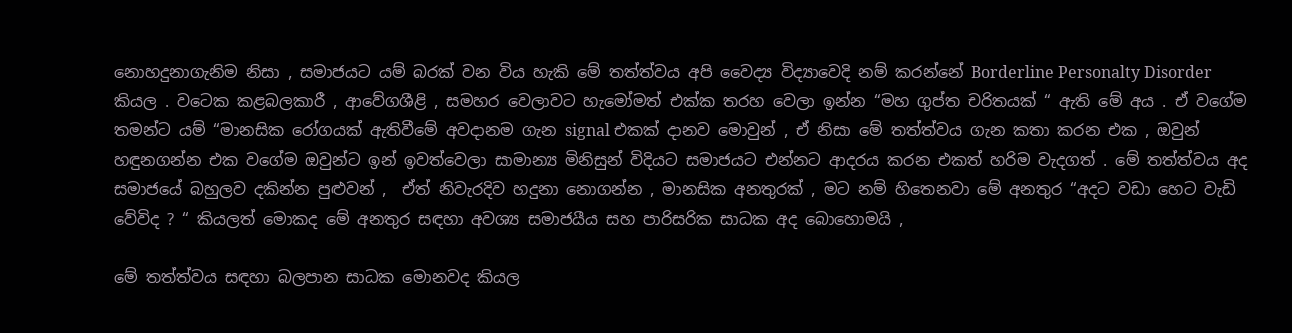නොහදුනාගැනිම නිසා , සමාජයට යම් බරක් වන විය හැකි මේ තත්ත්වය අපි වෛද්‍ය විද්‍යාවෙදි නම් කරන්නේ Borderline Personalty Disorder කියල . වටෙක කළබලකාරී , ආවේගශීළි , සමහර වෙලාවට හැමෝමත් එක්ක තරහ වෙලා ඉන්න “මහ ගුප්ත චරිතයක් “ ඇති මේ අය . ඒ වගේම තමන්ට යම් “මානසික රෝගයක් ඇතිවීමේ අවදානම ගැන signal එකක් දානව මොවුන් , ඒ නිසා මේ තත්ත්වය ගැන කතා කරන එක , ඔවුන් හඳුනගන්න එක වගේම ඔවුන්ට ඉන් ඉවත්වෙලා සාමාන්‍ය මිනිසුන් විදියට සමාජයට එන්නට ආදරය කරන එකත් හරිම වැදගත් . මේ තත්ත්වය අද සමාජයේ බහුලව දකින්න පුළුවන් ,  ඒත් නිවැරදිව හදුනා නොගන්න , මානසික අනතුරක් , මට නම් හිතෙනවා මේ අනතුර “අදට වඩා හෙට වැඩි වේවිද ? “ කියලත් මොකද මේ අනතුර සඳහා අවශ්‍ය සමාජයීය සහ පාරිසරික සාධක අද බොහොමයි ,

මේ තත්ත්වය සඳහා බලපාන සාධක මොනවද කියල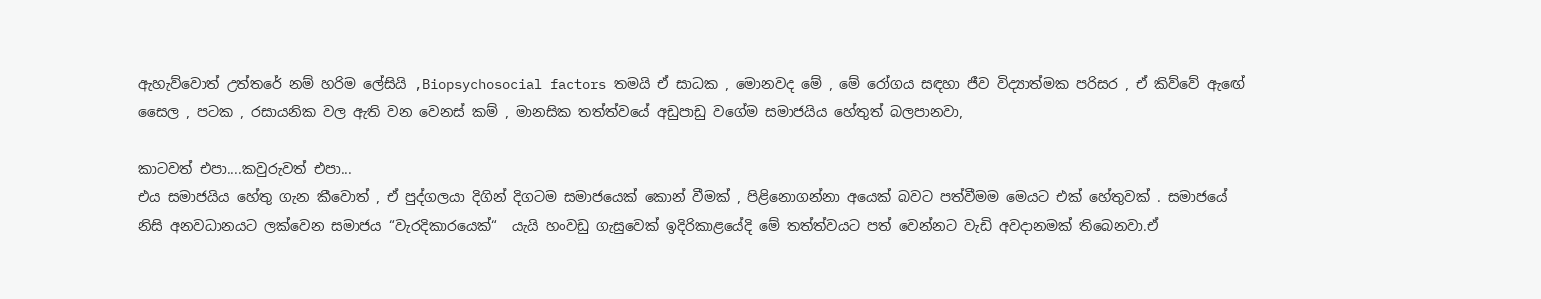ඇහැව්වොත් උත්තරේ නම් හරිම ලේසියි ,Biopsychosocial factors තමයි ඒ සාධක , මොනවද මේ , මේ රෝගය සඳහා ජීව විද්‍යාත්මක පරිසර , ඒ කිව්වේ ඇඟේ සෛල , පටක , රසායනික වල ඇති වන වෙනස් කම් , මානසික තත්ත්වයේ අඩුපාඩු වගේම සමාජයිය හේතුත් බලපානවා,

කාටවත් එපා....කවුරුවත් එපා...
එය සමාජයිය හේතු ගැන කීවොත් , ඒ පුද්ගලයා දිගින් දිගටම සමාජයෙක් කොන් වීමක් , පිළිනොගන්නා අයෙක් බවට පත්වීමම මෙයට එක් හේතුවක් . සමාජයේ නිසි අනවධානයට ලක්වෙන සමාජය “වැරදිකාරයෙක්“  යැයි හංවඩු ගැසුවෙක් ඉදිරිකාළයේදි මේ තත්ත්වයට පත් වෙන්නට වැඩි අවදානමක් තිබෙනවා.ඒ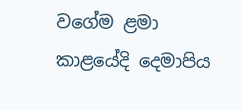වගේම ළමා කාළයේදි දෙමාපිය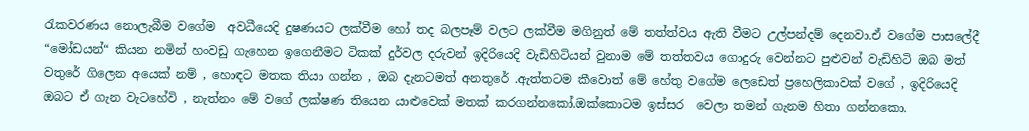රැකවරණය නොලැබීම වගේම  අවධීයෙදි දුෂණයට ලක්වීම හෝ තද බලපෑම් වලට ලක්වීම මගිනුත් මේ තත්ත්වය ඇති වීමට උල්පන්දම් දෙනවා.ඒ වගේම පාසලේදී “මෝඩයන්“ කියන නමින් හංවඩු ගැහෙන ඉගෙනීමට ටිකක් දුර්වල දරුවන් ඉදිරියෙදි වැඩිහිටියන් වුනාම මේ තත්තවය ගොදුරු වෙන්නට පුළුවන් වැඩිහිටි ඔබ මත් වතුරේ ගිලෙන අයෙක් නම් , හොඳට මතක තියා ගන්න , ඔබ දැනටමත් අනතුරේ .ඇත්තටම කීවොත් මේ හේතු වගේම ලෙඩෙත් ප්‍රහෙලිකාවක් වගේ , ඉදිරියෙදි ඔබට ඒ ගැන වැටහේවි , නැත්නං මේ වගේ ලක්ෂණ තියෙන යාළුවෙක් මතක් කරගන්නකෝ.ඔක්කොටම ඉස්සර  වෙලා තමන් ගැනම හිතා ගන්නකො.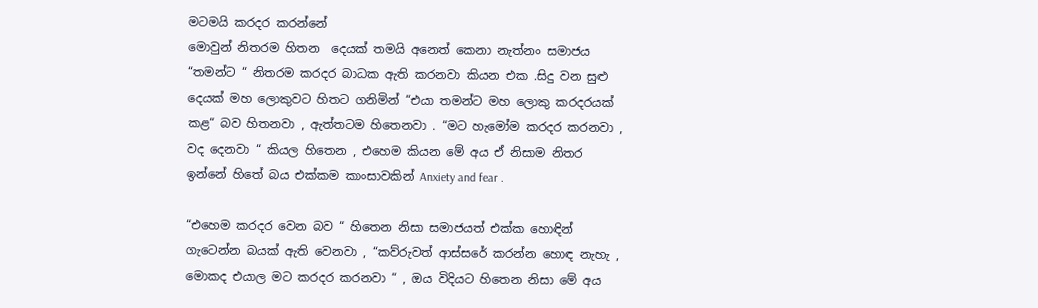මටමයි කරදර කරන්නේ
මොවුන් නිතරම හිතන  දෙයක් තමයි අනෙත් කෙනා නැත්නං සමාජය “තමන්ට “ නිතරම කරදර බාධක ඇති කරනවා කියන එක .සිදු වන සුළු දෙයක් මහ ලොකුවට හිතට ගනිමින් “එයා තමන්ට මහ ලොකු කරදරයක් කළ“ බව හිතනවා , ඇත්තටම හිතෙනවා . “මට හැමෝම කරදර කරනවා , වද දෙනවා “ කියල හිතෙන , එහෙම කියන මේ අය ඒ නිසාම නිතර ඉන්නේ හිතේ බය එක්කම කාංසාවකින් Anxiety and fear .

“එහෙම කරදර වෙන බව “ හිතෙන නිසා සමාජයත් එක්ක හොඳින් ගැටෙන්න බයක් ඇති වෙනවා , “කව්රුවත් ආස්සරේ කරන්න හොඳ නැහැ , මොකද එයාල මට කරදර කරනවා “ , ඔය විදියට හිතෙන නිසා මේ අය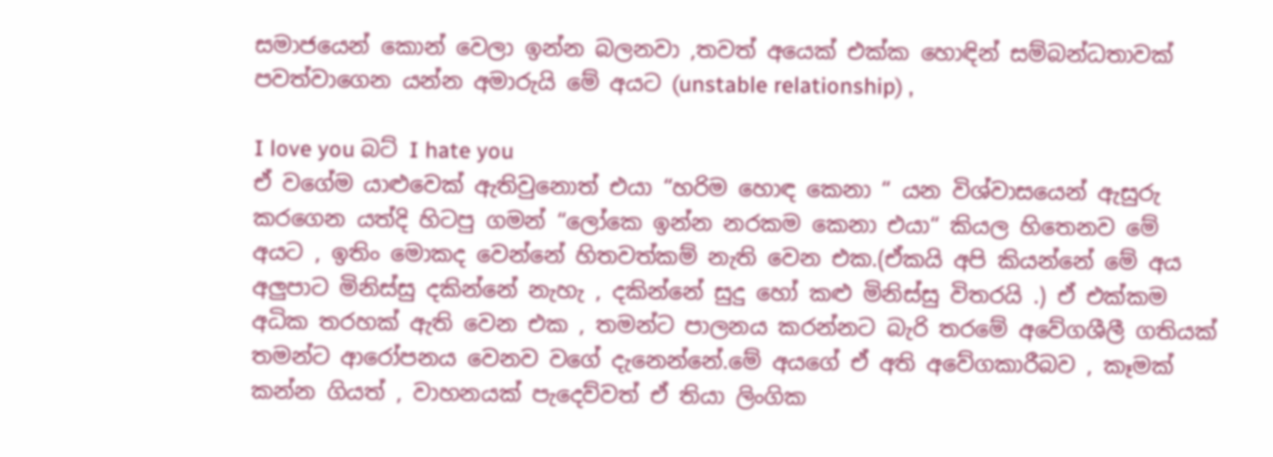සමාජයෙන් කොන් වෙලා ඉන්න බලනවා ,තවත් අයෙක් එක්ක හොඳින් සම්බන්ධතාවක් පවත්වාගෙන යන්න අමාරුයි මේ අයට (unstable relationship) ,

I love you බට් I hate you
ඒ වගේම යාළුවෙක් ඇතිවුනොත් එයා “හරිම හොඳ කෙනා “ යන විශ්වාසයෙන් ඇසුරු කරගෙන යත්දි හිටපු ගමන් “ලෝකෙ ඉන්න නරකම කෙනා එයා“ කියල හිතෙනව මේ අයට , ඉතිං මොකද වෙන්නේ හිතවත්කම් නැති වෙන එක.(ඒකයි අපි කියන්නේ මේ අය අලුපාට මිනිස්සු දකින්නේ නැහැ , දකින්නේ සුදු හෝ කළු මිනිස්සු විතරයි .) ඒ එක්කම අධික තරහක් ඇති වෙන එක , තමන්ට පාලනය කරන්නට බැරි තරමේ අවේගශීලී ගතියක් තමන්ට ආරෝපනය වෙනව වගේ දැනෙන්නේ.මේ අයගේ ඒ අති අවේගකාරීබව , කෑමක් කන්න ගියත් , වාහනයක් පැදෙව්වත් ඒ තියා ලිංගික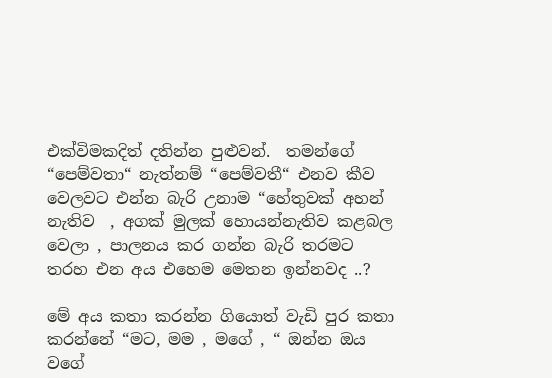එක්විමකදිත් දතින්න පුළුවන්.  තමන්ගේ “පෙම්වතා“ නැත්නම් “පෙම්වතී“ එනව කීව වෙලවට එන්න බැරි උනාම “හේතුවක් අහන් නැතිව  , අගක් මුලක් හොයන්නැතිව කළබල වෙලා , පාලනය කර ගන්න බැරි තරමට තරහ එන අය එහෙම මෙතන ඉන්නවද ..?

මේ අය කතා කරන්න ගියොත් වැඩි පුර කතා කරන්නේ “මට, මම , මගේ , “ ඔන්න ඔය වගේ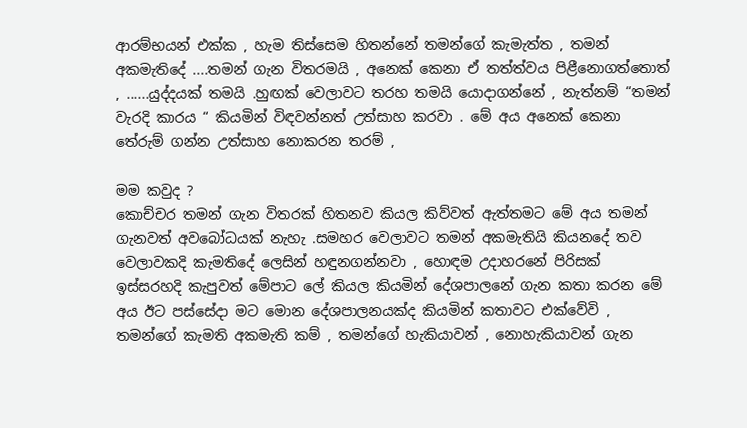ආරම්භයන් එක්ක , හැම තිස්සෙම හිතන්නේ තමන්ගේ කැමැත්ත , තමන් අකමැතිදේ ....තමන් ගැන විතරමයි , අනෙක් කෙනා ඒ තත්ත්වය පිළීනොගත්තොත් , ......යුද්දයක් තමයි .හුඟක් වෙලාවට තරහ තමයි යොදාගන්නේ , නැත්නම් “තමන් වැරදි කාරය “ කියමින් විඳවන්නත් උත්සාහ කරවා . මේ අය අනෙක් කෙනා තේරුම් ගන්න උත්සාහ නොකරන තරම් ,

මම කවුද ?
කොච්චර තමන් ගැන විතරක් හිතනව කියල කිව්වත් ඇත්තමට මේ අය තමන් ගැනවත් අවබෝධයක් නැහැ .සමහර වෙලාවට තමන් අකමැතියි කියනදේ තව වෙලාවකදි කැමතිදේ ලෙසින් හඳුනගන්නවා , හොඳම උදාහරනේ පිරිසක් ඉස්සරහදි කැපුවත් මේපාට ලේ කියල කියමින් දේශපාලනේ ගැන කතා කරන මේ අය ඊට පස්සේදා මට මොන දේශපාලනයක්ද කියමින් කතාවට එක්වේවි , තමන්ගේ කැමති අකමැති කම් , තමන්ගේ හැකියාවන් , නොහැකියාවන් ගැන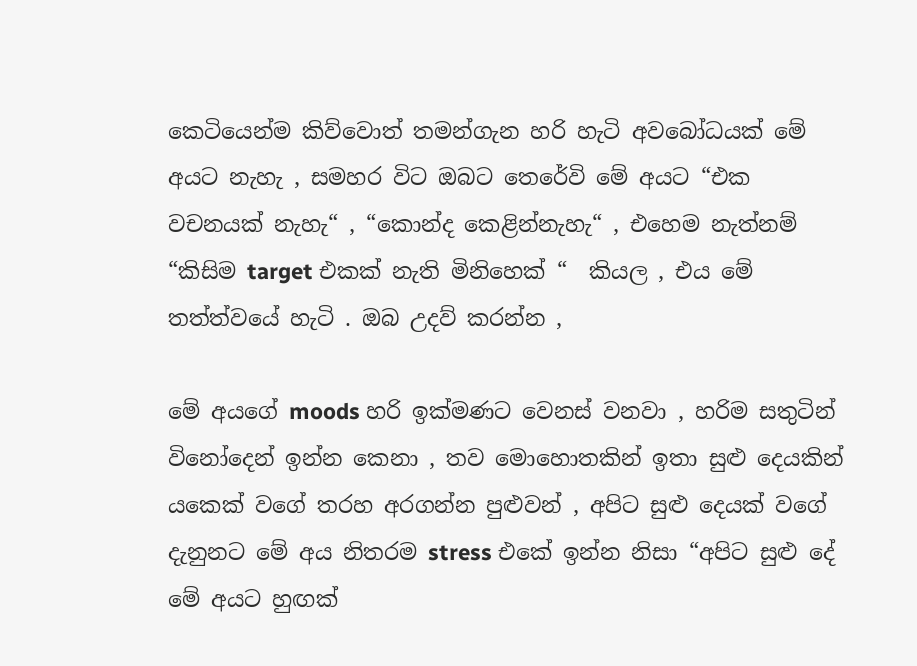කෙටියෙන්ම කිව්වොත් තමන්ගැන හරි හැටි අවබෝධයක් මේ අයට නැහැ , සමහර විට ඔබට තෙරේවි මේ අයට “එක වචනයක් නැහැ“ , “කොන්ද කෙළින්නැහැ“ , එහෙම නැත්නම් “කිසිම target එකක් නැති මිනිහෙක් “  කියල , එය මේ තත්ත්වයේ හැටි . ඔබ උදව් කරන්න ,

මේ අයගේ moods හරි ඉක්මණට වෙනස් වනවා , හරිම සතුටින් විනෝදෙන් ඉන්න කෙනා , තව මොහොතකින් ඉතා සුළු දෙයකින් යකෙක් වගේ තරහ අරගන්න පුළුවන් , අපිට සුළු දෙයක් වගේ දැනුනට මේ අය නිතරම stress එකේ ඉන්න නිසා “අපිට සුළු දේ මේ අයට හුඟක්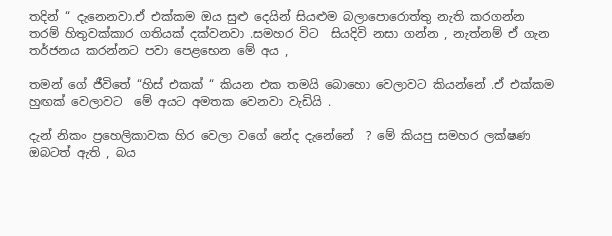තදින් “ දැනෙනවා.ඒ එක්කම ඔය සුළු දෙයින් සියළුම බලාපොරොත්තු නැති කරගන්න තරම් හිතුවක්කාර ගතියක් දක්වනවා .සමහර විට  සියදිවි නසා ගන්න , නැත්නම් ඒ ගැන තර්ජනය කරන්නට පවා පෙළභෙන මේ අය ,

තමන් ගේ ජීවිතේ “හිස් එකක් “ කියන එක තමයි බොහො වෙලාවට කියන්නේ .ඒ එක්කම හුඟක් වෙලාවට  මේ අයට අමතක වෙනවා වැඩියි .

දැන් නිකං ප්‍රහෙලිකාවක හිර වෙලා වගේ නේද දැනේනේ  ? මේ කියපු සමහර ලක්ෂණ ඔබටත් ඇති , බය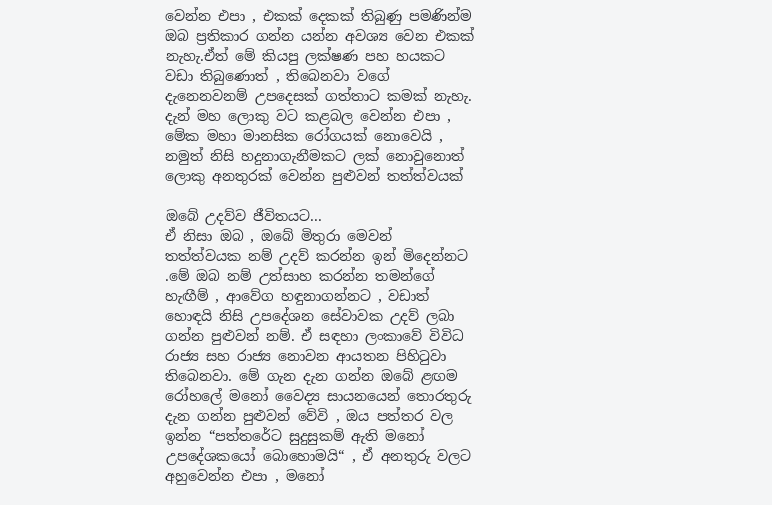වෙන්න එපා , එකක් දෙකක් තිබුණු පමණින්ම ඔබ ප්‍රතිකාර ගන්න යන්න අවශ්‍ය වෙන එකක් නැහැ.ඒත් මේ කියපු ලක්ෂණ පහ හයකට වඩා තිබුණොත් , තිබෙනවා වගේ දැනෙනවනම් උපදෙසක් ගත්තාට කමක් නැහැ. දැන් මහ ලොකු වට කළබල වෙන්න එපා , මේක මහා මානසික රෝගයක් නොවෙයි , නමුත් නිසි හදුනාගැනීමකට ලක් නොවුනොත් ලොකු අනතුරක් වෙන්න පුළුවන් තත්ත්වයක්

ඔබේ උදව්ව ජීවිතයට...
ඒ නිසා ඔබ , ඔබේ මිතුරා මෙවන් තත්ත්වයක නම් උදව් කරන්න ඉන් මිදෙන්නට .මේ ඔබ නම් උත්සාහ කරන්න තමන්ගේ හැඟීම් , ආවේග හඳුනාගන්නට , වඩාත් හොඳයි නිසි උපදේශන සේවාවක උදව් ලබා ගන්න පුළුවන් නම්. ඒ සඳහා ලංකාවේ විවිධ රාජ්‍ය සහ රාජ්‍ය නොවන ආයතන පිහිටුවා තිබෙනවා. මේ ගැන දැන ගන්න ඔබේ ළඟම රෝහලේ මනෝ වෛද්‍ය සායනයෙන් තොරතුරු දැන ගන්න පුළුවන් වේවි , ඔය පත්තර වල ඉන්න “පත්තරේට සුදුසුකම් ඇති මනෝ උපදේශකයෝ බොහොමයි“ , ඒ අනතුරු වලට අහුවෙන්න එපා , මනෝ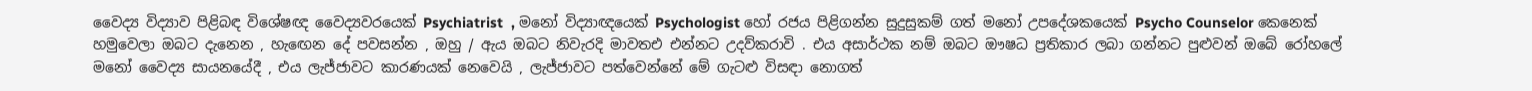වෛද්‍ය විද්‍යාව පිළිබඳ විශේෂඥ වෛද්‍යවරයෙක් Psychiatrist  , මනෝ විද්‍යාඥයෙක් Psychologist හෝ රජය පිළිගන්න සුදුසුකම් ගත් මනෝ උපදේශකයෙක් Psycho Counselor කෙනෙක් හමුවෙලා ඔබට දැනෙන , හැඟෙන දේ පවසන්න , ඔහු / ඇය ඔබට නිවැරදි මාවතඑ එන්නට උදව්කරාවි . එය අසාර්ථක නම් ඔබට ඖෂධ ප්‍රතිකාර ලබා ගන්නට පුළුවන් ඔබේ රෝහලේ මනෝ වෛද්‍ය සායනයේදී , එය ලැජ්ජාවට කාරණයක් නෙවෙයි , ලැජ්ජාවට පත්වෙන්නේ මේ ගැටළු විසඳා නොගත්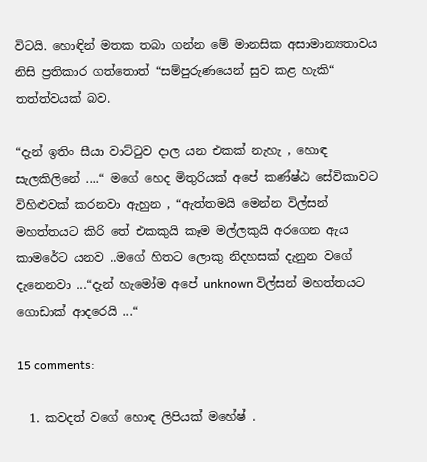විටයි. හොඳින් මතක තබා ගන්න මේ මානසික අසාමාන්‍යතාවය නිසි ප්‍රතිකාර ගත්තොත් “සම්පුරුණයෙන් සුව කළ හැකි“ තත්ත්වයක් බව.

“දැන් ඉතිං සීයා වාට්ටුව දාල යන එකක් නැහැ , හොඳ සැලකිලිනේ ....“ මගේ හෙද මිතුරියක් අපේ කණ්ෂ්ඨ සේවිකාවට විහිළුවක් කරනවා ඇහුන , “ඇත්තමයි මෙන්න විල්සන් මහත්තයට කිරි තේ එකකුයි කෑම මල්ලකුයි අරගෙන ඇය කාමරේට යනව ..මගේ හිතට ලොකු නිදහසක් දැනුන වගේ දැනෙනවා ...“දැන් හැමෝම අපේ unknown විල්සන් මහත්තයට ගොඩාක් ආදරෙයි ...“

15 comments:

  1. කවදත් වගේ හොඳ ලිපියක් මහේෂ් .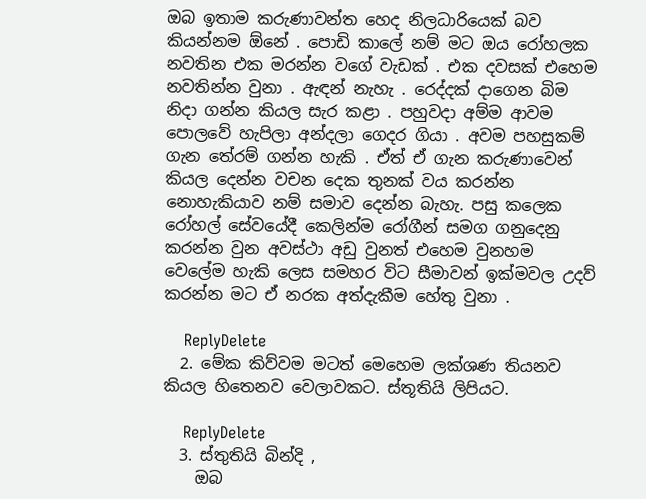ඔබ ඉතාම කරුණාවන්ත හෙද නිලධාරියෙක් බව කියන්නම ඕනේ . පොඩි කාලේ නම් මට ඔය රෝහලක නවතින එක මරන්න වගේ වැඩක් . එක දවසක් එහෙම නවතින්න වුනා . ඇඳන් නැහැ . රෙද්දක් දාගෙන බිම නිදා ගන්න කියල සැර කළා . පහුවදා අම්ම ආවම පොලවේ හැපිලා අන්දලා ගෙදර ගියා . අවම පහසුකම් ගැන තේරම් ගන්න හැකි . ඒත් ඒ ගැන කරුණාවෙන් කියල දෙන්න වචන දෙක තුනක් වය කරන්න නොහැකියාව නම් සමාව දෙන්න බැහැ. පසු කලෙක රෝහල් සේවයේදී කෙලින්ම රෝගීන් සමග ගනුදෙනු කරන්න වුන අවස්ථා අඩු වුනත් එහෙම වුනහම වෙලේම හැකි ලෙස සමහර විට සීමාවන් ඉක්මවල උදව් කරන්න මට ඒ නරක අත්දැකීම හේතු වුනා .

    ReplyDelete
  2. මේක කිව්වම මටත් මෙහෙම ලක්ශණ තියනව කියල හිතෙනව වෙලාවකට. ස්තූතියි ලිපියට.

    ReplyDelete
  3. ස්තුතියි බින්දි ,
    ඔබ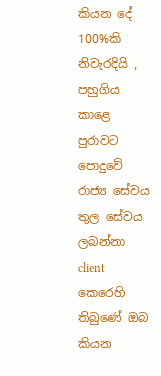කියන දේ 100%කි නිවැරදියි , පහුගිය කාළෙ පුරාවට පොදුවේ රාජ්‍ය සේවය තුල සේවය ලබන්නා client කෙරෙහි තිබුණේ ඔබ කියන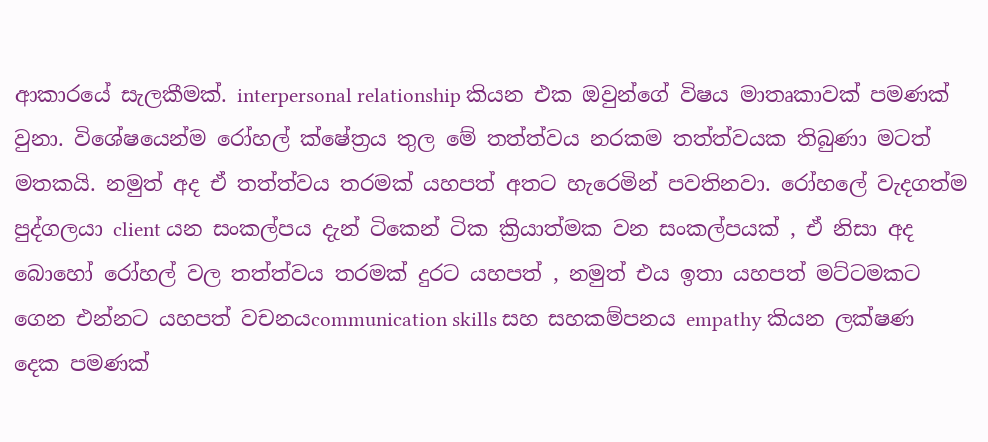ආකාරයේ සැලකීමක්. interpersonal relationship කියන එක ඔවුන්ගේ විෂය මාතෘකාවක් පමණක් වුනා. විශේෂයෙන්ම රෝහල් ක්ෂේත්‍රය තුල මේ තත්ත්වය නරකම තත්ත්වයක තිබුණා මටත් මතකයි. නමුත් අද ඒ තත්ත්වය තරමක් යහපත් අතට හැරෙමින් පවතිනවා. රෝහලේ වැදගත්ම පුද්ගලයා client යන සංකල්පය දැන් ටිකෙන් ටික ක්‍රියාත්මක වන සංකල්පයක් , ඒ නිසා අද බොහෝ රෝහල් වල තත්ත්වය තරමක් දුරට යහපත් , නමුත් එය ඉතා යහපත් මට්ටමකට ගෙන එන්නට යහපත් වචනයcommunication skills සහ සහකම්පනය empathy කියන ලක්ෂණ දෙක පමණක්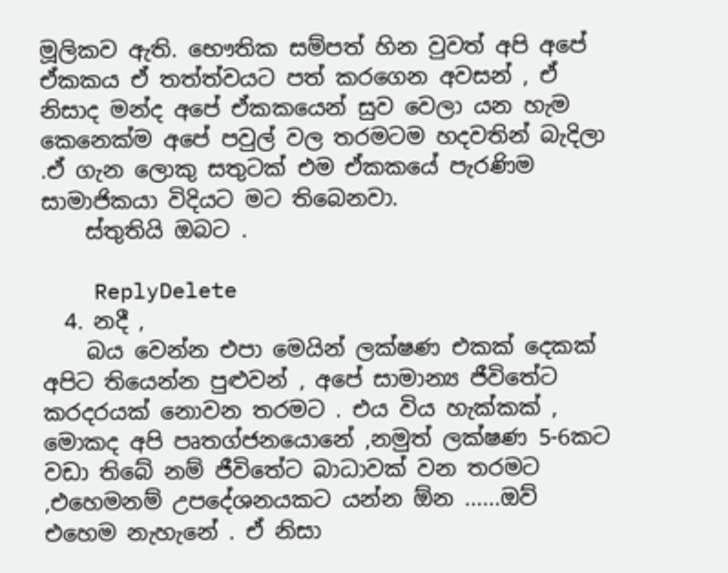මූලිකව ඇති. භෞතික සම්පත් හින වුවත් අපි අපේ ඒකකය ඒ තත්ත්වයට පත් කරගෙන අවසන් , ඒ නිසාද මන්ද අපේ ඒකකයෙන් සුව වෙලා යන හැම කෙනෙක්ම අපේ පවුල් වල තරමටම හදවතින් බැදිලා .ඒ ගැන ලොකු සතුටක් එම ඒකකයේ පැරණිම සාමාජිකයා විදියට මට තිබෙනවා.
    ස්තුතියි ඔබට .

    ReplyDelete
  4. නදී ,
    බය වෙන්න එපා මෙයින් ලක්ෂණ එකක් දෙකක් අපිට තියෙන්න පුළුවන් , අපේ සාමාන්‍ය ජීවිතේට කරදරයක් නොවන තරමට . එය විය හැක්කක් , මොකද අපි පෘතග්ජනයොනේ ,නමුත් ලක්ෂණ 5-6කට වඩා තිබේ නම් ජීවිතේට බාධාවක් වන තරමට ,එහෙමනම් උපදේශනයකට යන්න ඕන ......ඔව් එහෙම නැහැනේ . ඒ නිසා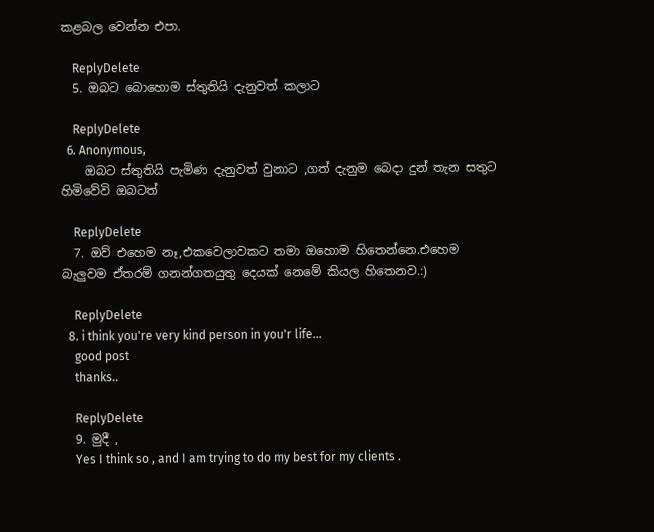කළබල වෙන්න එපා.

    ReplyDelete
  5. ඔබට බොහොම ස්තුතියි දැනුවත් කලාට

    ReplyDelete
  6. Anonymous,
    ඔබට ස්තුතියි පැමිණ දැනුවත් වුනාට ,ගත් දැනුම බෙදා දුන් තැන සතුට හිමිවේවි ඔබටත්

    ReplyDelete
  7. ඔව් එහෙම නෑ,එකවෙලාවකට තමා ඔහොම හිතෙන්නෙ.එහෙම බැලුවම ඒතරම් ගනන්ගතයුතු දෙයක් නෙමේ කියල හිතෙනව.:)

    ReplyDelete
  8. i think you're very kind person in you'r life...
    good post
    thanks..

    ReplyDelete
  9. මුදී ,
    Yes I think so , and I am trying to do my best for my clients .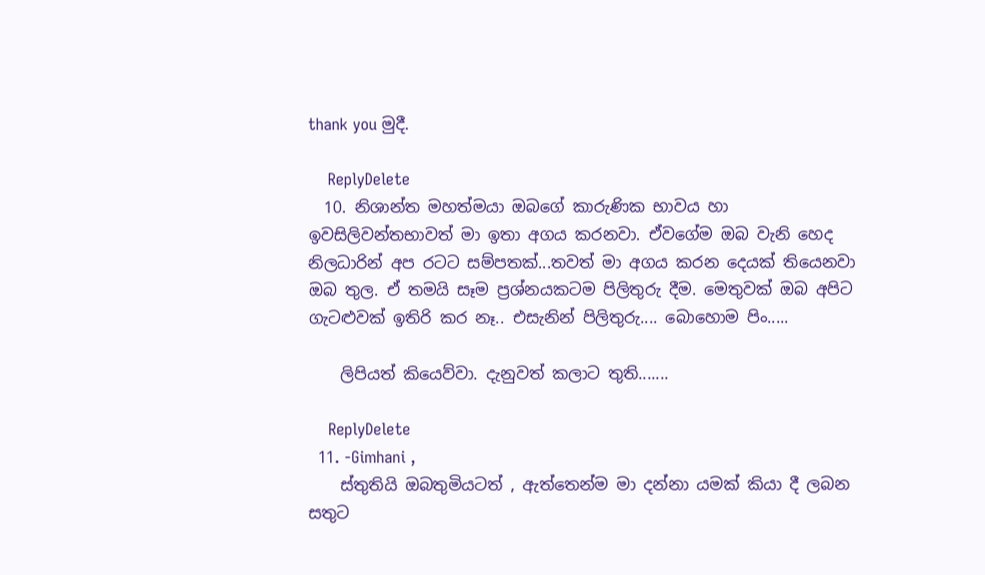thank you මුදී.

    ReplyDelete
  10. නිශාන්ත මහත්මයා ඔබගේ කාරුණික භාවය හා ඉවසිලිවන්තභාවත් මා ඉතා අගය කරනවා. ඒවගේම ඔබ වැනි හෙද නිලධාරින් අප රටට සම්පතක්...තවත් මා අගය කරන දෙයක් තියෙනවා ඔබ තුල. ඒ තමයි සෑම ප්‍රශ්නයකටම පිලිතුරු දීම. මෙතුවක් ඔබ අපිට ගැටළුවක් ඉතිරි කර නෑ.. එසැනින් පිලිතුරු.... බොහොම පිං.....

    ලිපියත් කියෙව්වා. දැනුවත් කලාට තුති.......

    ReplyDelete
  11. -Gimhani ,
    ස්තුතියි ඔබතුමියටත් , ඇත්තෙන්ම මා දන්නා යමක් කියා දී ලබන සතුට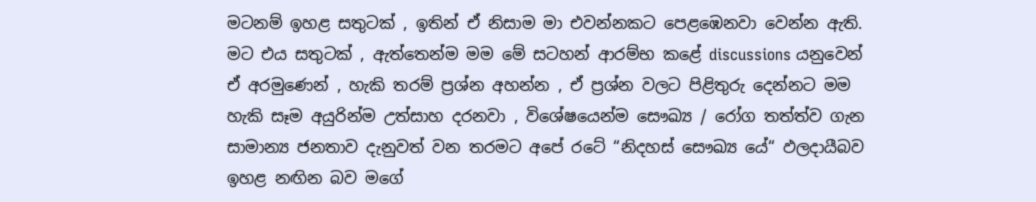මටනම් ඉහළ සතුටක් , ඉතින් ඒ නිසාම මා එවන්නකට පෙළඹෙනවා වෙන්න ඇති. මට එය සතුටක් , ඇත්තෙන්ම මම මේ සටහන් ආරම්භ කළේ discussions යනුවෙන් ඒ අරමුණෙන් , හැකි තරම් ප්‍රශ්න අහන්න , ඒ ප්‍රශ්න වලට පිළිතුරු දෙන්නට මම හැකි සෑම අයුරින්ම උත්සාහ දරනවා , විශේෂයෙන්ම සෞඛ්‍ය / රෝග තත්ත්ව ගැන සාමාන්‍ය ජනතාව දැනුවත් වන තරමට අපේ රටේ “නිදහස් සෞඛ්‍ය යේ“ ඵලදායීබව ඉහළ නඟින බව මගේ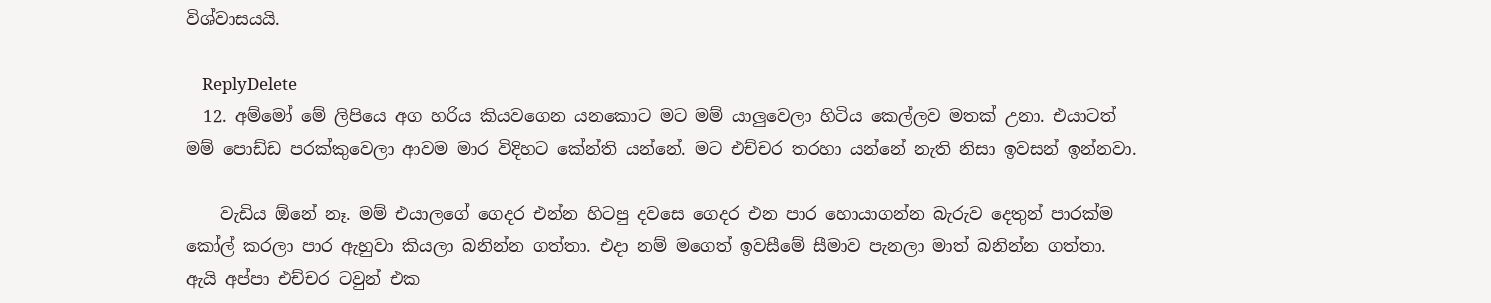විශ්වාසයයි.

    ReplyDelete
  12. අම්මෝ මේ ලිපියෙ අග හරිය කියවගෙන යනකොට මට මම් යාලුවෙලා හිටිය කෙල්ලව මතක් උනා. එයාටත් මම් පොඩ්ඩ පරක්කුවෙලා ආවම මාර විදිහට කේන්ති යන්නේ. මට එච්චර තරහා යන්නේ නැති නිසා ඉවසන් ඉන්නවා.

    වැඩිය ඕනේ නෑ. මම් එයාලගේ ගෙදර එන්න හිටපු දවසෙ ගෙදර එන පාර හොයාගන්න බැරුව දෙතුන් පාරක්ම කෝල් කරලා පාර ඇහුවා කියලා බනින්න ගත්තා. එදා නම් මගෙත් ඉවසීමේ සීමාව පැනලා මාත් බනින්න ගත්තා. ඇයි අප්පා එච්චර ටවුන් එක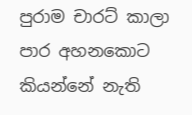පුරාම චාරට් කාලා පාර අහනකොට කියන්නේ නැති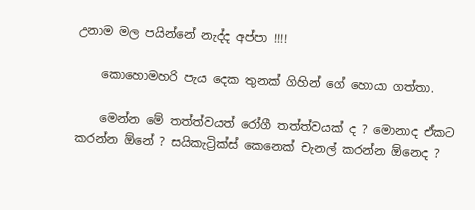උනාම මල පයින්නේ නැද්ද අප්පා !!!!

    කොහොමහරි පැය දෙක තුනක් ගිහින් ගේ හොයා ගත්තා.

    මෙන්න මේ තත්ත්වයත් රෝගී තත්ත්වයක් ද ? මොනාද ඒකට කරන්න ඕනේ ? සයිකැට්‍රික්ස් කෙනෙක් චැනල් කරන්න ඕනෙද ?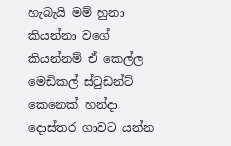හැබැයි මම් හුනා කියන්නා වගේ කියන්නම් ඒ කෙල්ල මෙඩිකල් ස්ටුඩන්ට් කෙනෙක් හන්දා දොස්තර ගාවට යන්න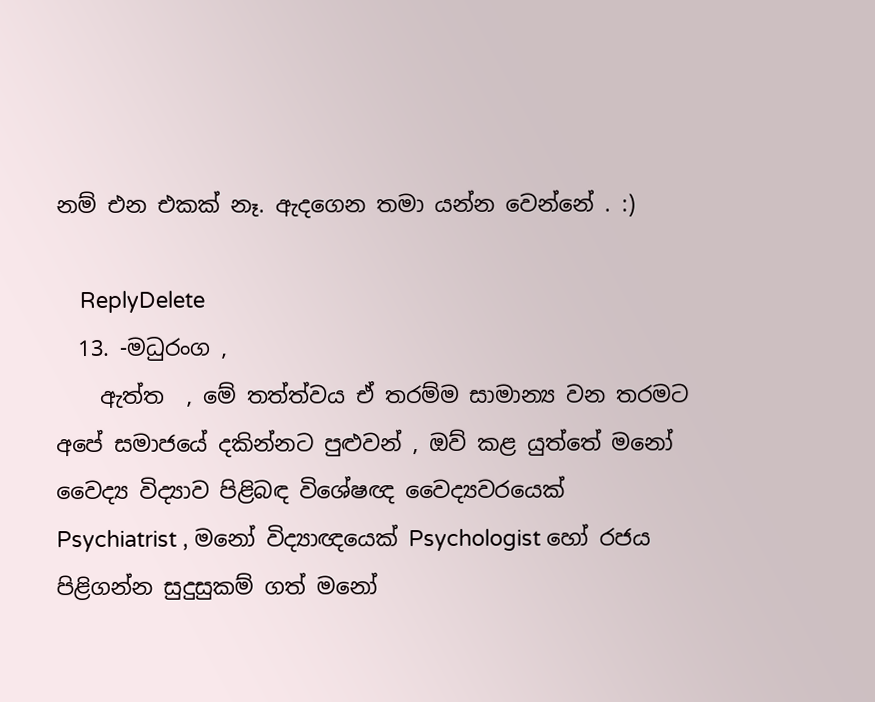නම් එන එකක් නෑ. ඇදගෙන තමා යන්න වෙන්නේ . :)

    ReplyDelete
  13. -මධුරංග ,
    ඇත්ත  , මේ තත්ත්වය ඒ තරම්ම සාමාන්‍ය වන තරමට අපේ සමාජයේ දකින්නට පුළුවන් , ඔව් කළ යුත්තේ මනෝ වෛද්‍ය විද්‍යාව පිළිබඳ විශේෂඥ වෛද්‍යවරයෙක් Psychiatrist , මනෝ විද්‍යාඥයෙක් Psychologist හෝ රජය පිළිගන්න සුදුසුකම් ගත් මනෝ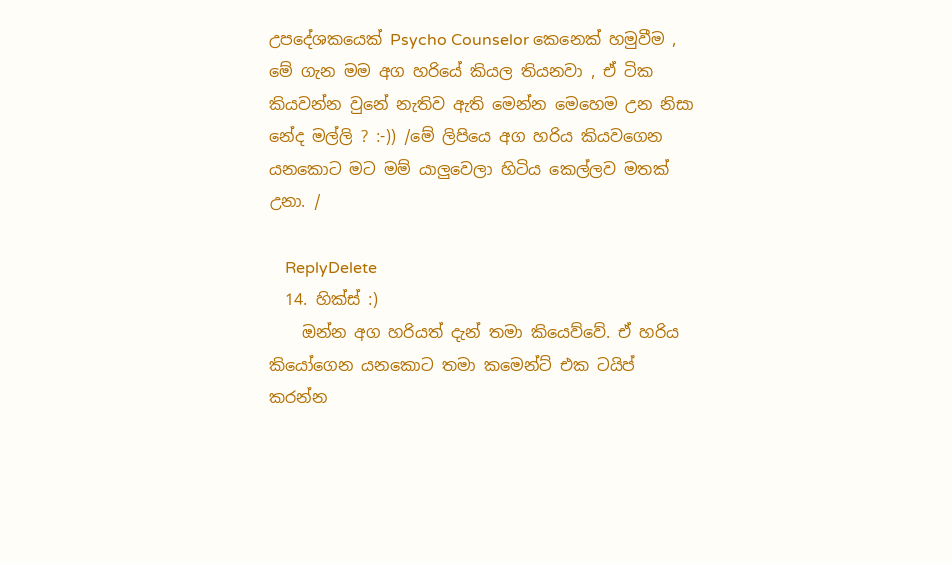උපදේශකයෙක් Psycho Counselor කෙනෙක් හමුවීම , මේ ගැන මම අග හරියේ කියල තියනවා , ඒ ටික කියවන්න වුනේ නැතිව ඇති මෙන්න මෙහෙම උන නිසා නේද මල්ලි ? :-)) /මේ ලිපියෙ අග හරිය කියවගෙන යනකොට මට මම් යාලුවෙලා හිටිය කෙල්ලව මතක් උනා. /

    ReplyDelete
  14. හික්ස් :)
    ඔන්න අග හරියත් දැන් තමා කියෙව්වේ. ඒ හරිය කියෝගෙන යනකොට තමා කමෙන්ට් එක ටයිප් කරන්න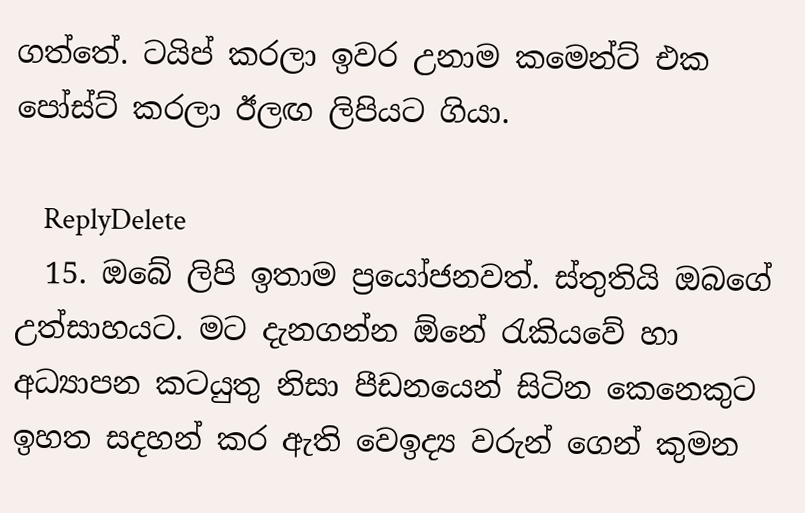ගත්තේ. ටයිප් කරලා ඉවර උනාම කමෙන්ට් එක පෝස්ට් කරලා ඊලඟ ලිපියට ගියා.

    ReplyDelete
  15. ඔබේ ලිපි ඉතාම ප්‍රයෝජනවත්. ස්තුතියි ඔබගේ උත්සාහයට. මට දැනගන්න ඕනේ රැකියවේ හා අධ්‍යාපන කටයුතු නිසා පීඩනයෙන් සිටින කෙනෙකුට ඉහත සදහන් කර ඇති වෙඉද්‍ය වරුන් ගෙන් කුමන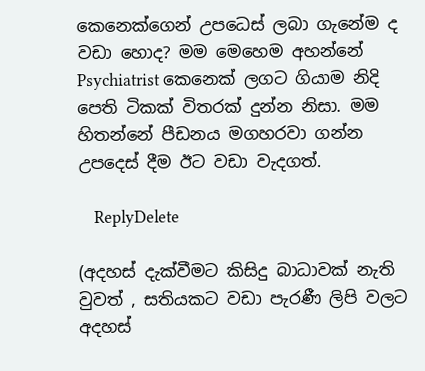කෙනෙක්ගෙන් උපධෙස් ලබා ගැනේම ද වඩා හොද? මම මෙහෙම අහන්නේ Psychiatrist කෙනෙක් ලගට ගියාම නිදි පෙති ටිකක් විතරක් දුන්න නිසා. මම හිතන්නේ පීඩනය මගහරවා ගන්න උපදෙස් දීම ඊට වඩා වැදගත්.

    ReplyDelete

(අදහස් දැක්වීමට කිසිදු බාධාවක් නැති වුවත් , සතියකට වඩා පැරණී ලිපි වලට අදහස්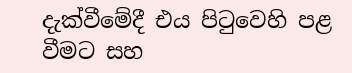දැක්වීමේදී එය පිටුවෙහි පළ වීමට සහ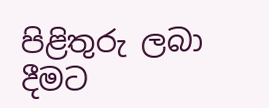පිළිතුරු ලබා දීමට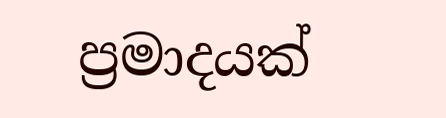ප්‍රමාදයක්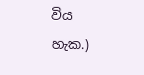විය හැක.)